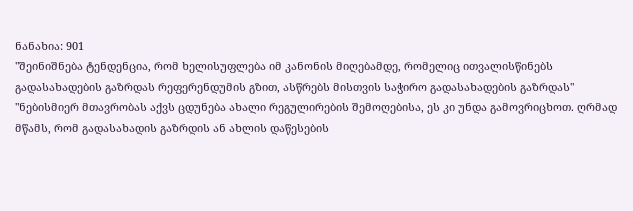ნანახია: 901
"შეინიშნება ტენდენცია, რომ ხელისუფლება იმ კანონის მიღებამდე, რომელიც ითვალისწინებს გადასახადების გაზრდას რეფერენდუმის გზით, ასწრებს მისთვის საჭირო გადასახადების გაზრდას"
"ნებისმიერ მთავრობას აქვს ცდუნება ახალი რეგულირების შემოღებისა, ეს კი უნდა გამოვრიცხოთ. ღრმად მწამს, რომ გადასახადის გაზრდის ან ახლის დაწესების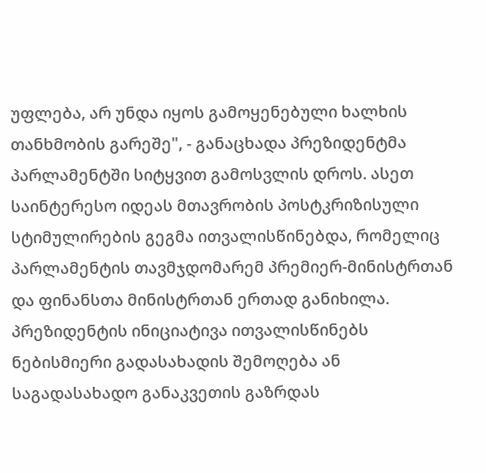უფლება, არ უნდა იყოს გამოყენებული ხალხის თანხმობის გარეშე", - განაცხადა პრეზიდენტმა პარლამენტში სიტყვით გამოსვლის დროს. ასეთ საინტერესო იდეას მთავრობის პოსტკრიზისული სტიმულირების გეგმა ითვალისწინებდა, რომელიც პარლამენტის თავმჯდომარემ პრემიერ-მინისტრთან და ფინანსთა მინისტრთან ერთად განიხილა. პრეზიდენტის ინიციატივა ითვალისწინებს ნებისმიერი გადასახადის შემოღება ან საგადასახადო განაკვეთის გაზრდას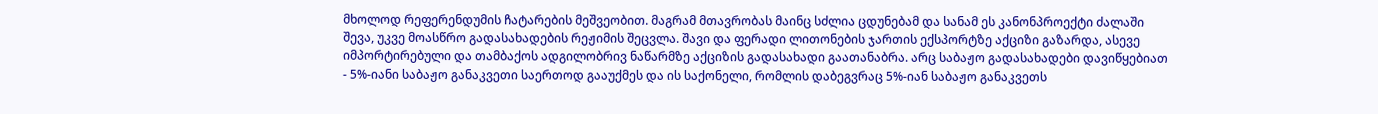მხოლოდ რეფერენდუმის ჩატარების მეშვეობით. მაგრამ მთავრობას მაინც სძლია ცდუნებამ და სანამ ეს კანონპროექტი ძალაში შევა, უკვე მოასწრო გადასახადების რეჟიმის შეცვლა. შავი და ფერადი ლითონების ჯართის ექსპორტზე აქციზი გაზარდა, ასევე იმპორტირებული და თამბაქოს ადგილობრივ ნაწარმზე აქციზის გადასახადი გაათანაბრა. არც საბაჟო გადასახადები დავიწყებიათ - 5%-იანი საბაჟო განაკვეთი საერთოდ გააუქმეს და ის საქონელი, რომლის დაბეგვრაც 5%-იან საბაჟო განაკვეთს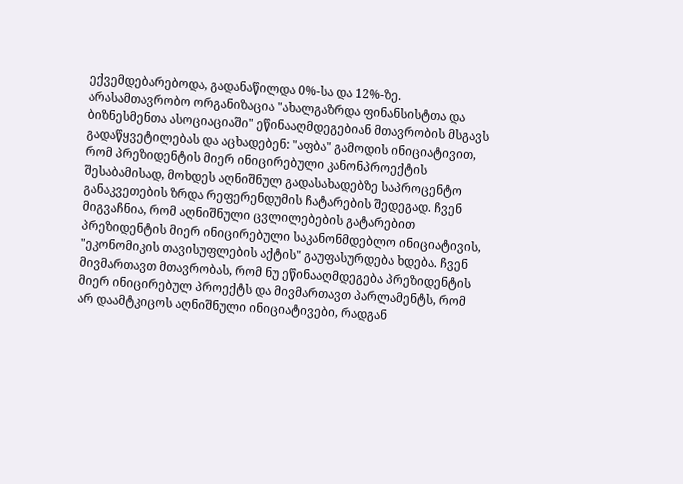ექვემდებარებოდა, გადანაწილდა 0%-სა და 12%-ზე. არასამთავრობო ორგანიზაცია "ახალგაზრდა ფინანსისტთა და ბიზნესმენთა ასოციაციაში" ეწინააღმდეგებიან მთავრობის მსგავს გადაწყვეტილებას და აცხადებენ: "აფბა" გამოდის ინიციატივით, რომ პრეზიდენტის მიერ ინიცირებული კანონპროექტის შესაბამისად, მოხდეს აღნიშნულ გადასახადებზე საპროცენტო განაკვეთების ზრდა რეფერენდუმის ჩატარების შედეგად. ჩვენ მიგვაჩნია, რომ აღნიშნული ცვლილებების გატარებით პრეზიდენტის მიერ ინიცირებული საკანონმდებლო ინიციატივის, "ეკონომიკის თავისუფლების აქტის" გაუფასურდება ხდება. ჩვენ მივმართავთ მთავრობას, რომ ნუ ეწინააღმდეგება პრეზიდენტის მიერ ინიცირებულ პროექტს და მივმართავთ პარლამენტს, რომ არ დაამტკიცოს აღნიშნული ინიციატივები, რადგან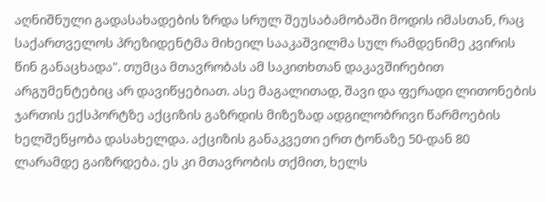აღნიშნული გადასახადების ზრდა სრულ შეუსაბამობაში მოდის იმასთან, რაც საქართველოს პრეზიდენტმა მიხეილ სააკაშვილმა სულ რამდენიმე კვირის წინ განაცხადა". თუმცა მთავრობას ამ საკითხთან დაკავშირებით არგუმენტებიც არ დავიწყებიათ. ასე მაგალითად, შავი და ფერადი ლითონების ჯართის ექსპორტზე აქციზის გაზრდის მიზეზად ადგილობრივი წარმოების ხელშეწყობა დასახელდა. აქციზის განაკვეთი ერთ ტონაზე 50-დან 80 ლარამდე გაიზრდება. ეს კი მთავრობის თქმით, ხელს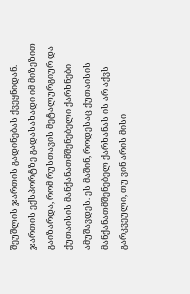შეუშლის ჯართის გადინებას ქვეყნიდან. ჯართის ექსპორტზე გადასახადი იმ მიზეზით გაიზარდა, რომ რუსთავის მეტალურგიურ და ქუთაისის მანქანათმშენებელი ქარხნები ამუშავდეს. ეს მაშინ, როდესაც ქუთაისის მანქანათმშენებელ ქარხანას ის არ აქვს გარკვეული, თუ ვინ არის მისი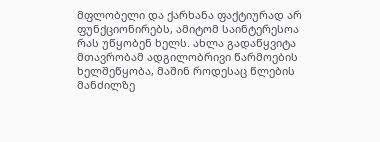მფლობელი და ქარხანა ფაქტიურად არ ფუნქციონირებს, ამიტომ საინტერესოა რას უწყობენ ხელს. ახლა გადაწყვიტა მთავრობამ ადგილობრივი წარმოების ხელშეწყობა, მაშინ როდესაც წლების მანძილზე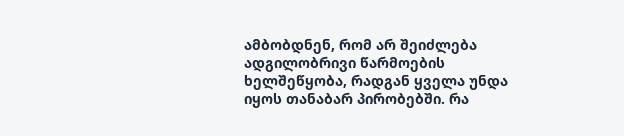ამბობდნენ, რომ არ შეიძლება ადგილობრივი წარმოების ხელშეწყობა, რადგან ყველა უნდა იყოს თანაბარ პირობებში. რა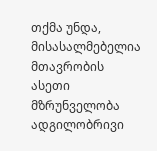თქმა უნდა, მისასალმებელია მთავრობის ასეთი მზრუნველობა ადგილობრივი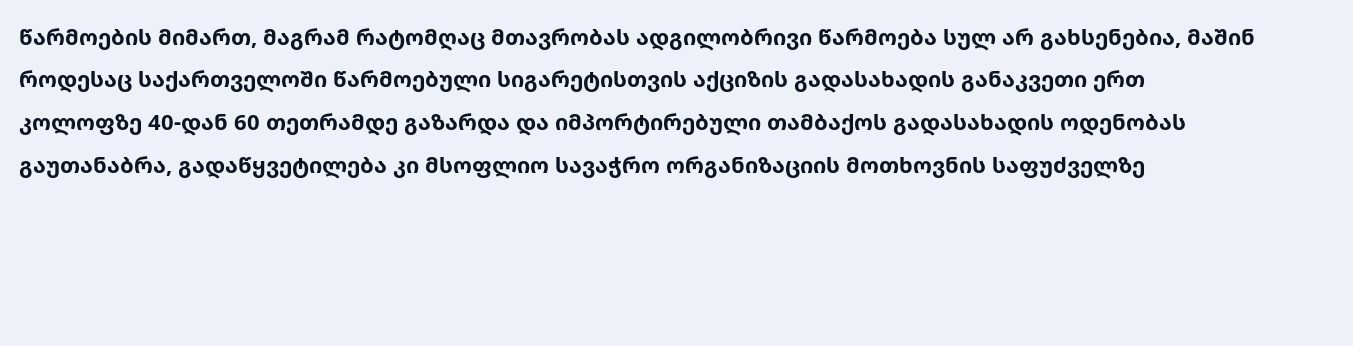წარმოების მიმართ, მაგრამ რატომღაც მთავრობას ადგილობრივი წარმოება სულ არ გახსენებია, მაშინ როდესაც საქართველოში წარმოებული სიგარეტისთვის აქციზის გადასახადის განაკვეთი ერთ კოლოფზე 40-დან 60 თეთრამდე გაზარდა და იმპორტირებული თამბაქოს გადასახადის ოდენობას გაუთანაბრა, გადაწყვეტილება კი მსოფლიო სავაჭრო ორგანიზაციის მოთხოვნის საფუძველზე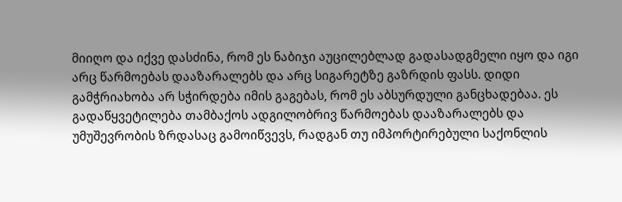მიიღო და იქვე დასძინა, რომ ეს ნაბიჯი აუცილებლად გადასადგმელი იყო და იგი არც წარმოებას დააზარალებს და არც სიგარეტზე გაზრდის ფასს. დიდი გამჭრიახობა არ სჭირდება იმის გაგებას, რომ ეს აბსურდული განცხადებაა. ეს გადაწყვეტილება თამბაქოს ადგილობრივ წარმოებას დააზარალებს და უმუშევრობის ზრდასაც გამოიწვევს, რადგან თუ იმპორტირებული საქონლის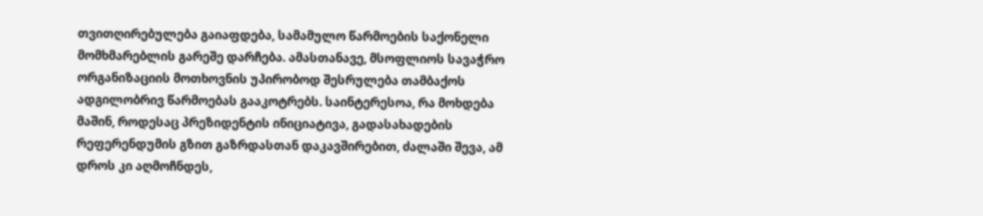თვითღირებულება გაიაფდება, სამამულო წარმოების საქონელი მომხმარებლის გარეშე დარჩება. ამასთანავე, მსოფლიოს სავაჭრო ორგანიზაციის მოთხოვნის უპირობოდ შესრულება თამბაქოს ადგილობრივ წარმოებას გააკოტრებს. საინტერესოა, რა მოხდება მაშინ, როდესაც პრეზიდენტის ინიციატივა, გადასახადების რეფერენდუმის გზით გაზრდასთან დაკავშირებით, ძალაში შევა, ამ დროს კი აღმოჩნდეს,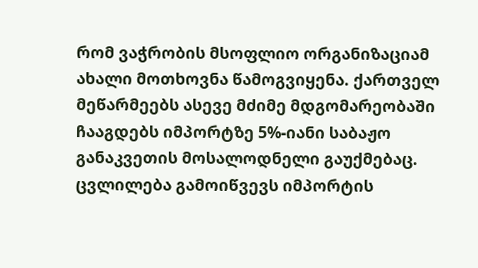რომ ვაჭრობის მსოფლიო ორგანიზაციამ ახალი მოთხოვნა წამოგვიყენა. ქართველ მეწარმეებს ასევე მძიმე მდგომარეობაში ჩააგდებს იმპორტზე 5%-იანი საბაჟო განაკვეთის მოსალოდნელი გაუქმებაც. ცვლილება გამოიწვევს იმპორტის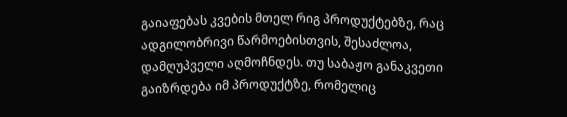გაიაფებას კვების მთელ რიგ პროდუქტებზე, რაც ადგილობრივი წარმოებისთვის, შესაძლოა, დამღუპველი აღმოჩნდეს. თუ საბაჟო განაკვეთი გაიზრდება იმ პროდუქტზე, რომელიც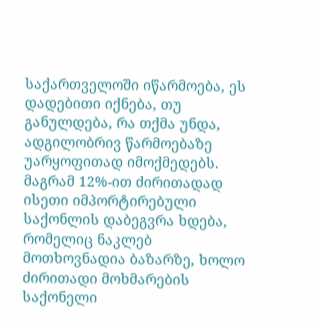საქართველოში იწარმოება, ეს დადებითი იქნება, თუ განულდება, რა თქმა უნდა, ადგილობრივ წარმოებაზე უარყოფითად იმოქმედებს. მაგრამ 12%-ით ძირითადად ისეთი იმპორტირებული საქონლის დაბეგვრა ხდება, რომელიც ნაკლებ მოთხოვნადია ბაზარზე, ხოლო ძირითადი მოხმარების საქონელი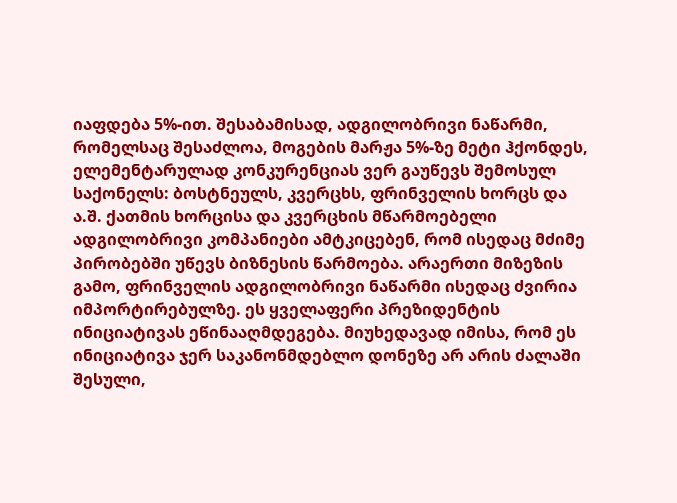იაფდება 5%-ით. შესაბამისად, ადგილობრივი ნაწარმი, რომელსაც შესაძლოა, მოგების მარჟა 5%-ზე მეტი ჰქონდეს, ელემენტარულად კონკურენციას ვერ გაუწევს შემოსულ საქონელს: ბოსტნეულს, კვერცხს, ფრინველის ხორცს და ა.შ. ქათმის ხორცისა და კვერცხის მწარმოებელი ადგილობრივი კომპანიები ამტკიცებენ, რომ ისედაც მძიმე პირობებში უწევს ბიზნესის წარმოება. არაერთი მიზეზის გამო, ფრინველის ადგილობრივი ნაწარმი ისედაც ძვირია იმპორტირებულზე. ეს ყველაფერი პრეზიდენტის ინიციატივას ეწინააღმდეგება. მიუხედავად იმისა, რომ ეს ინიციატივა ჯერ საკანონმდებლო დონეზე არ არის ძალაში შესული,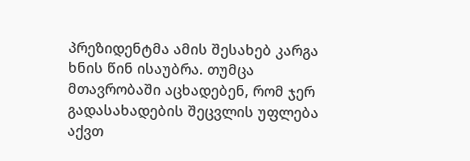პრეზიდენტმა ამის შესახებ კარგა ხნის წინ ისაუბრა. თუმცა მთავრობაში აცხადებენ, რომ ჯერ გადასახადების შეცვლის უფლება აქვთ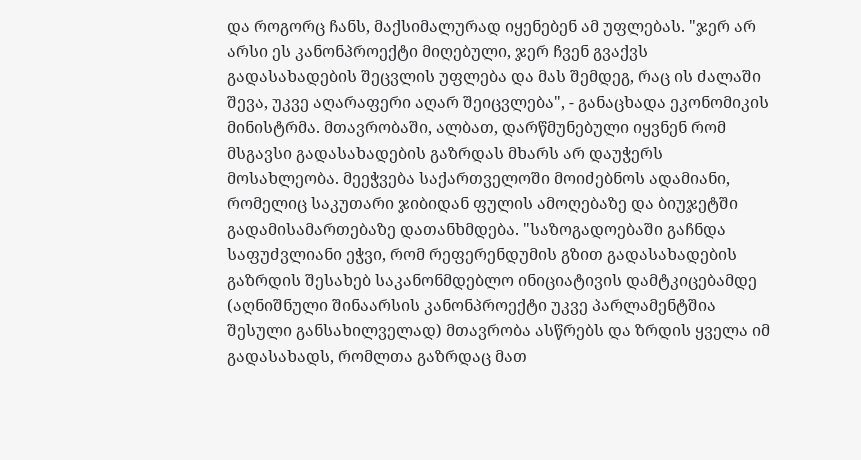და როგორც ჩანს, მაქსიმალურად იყენებენ ამ უფლებას. "ჯერ არ არსი ეს კანონპროექტი მიღებული, ჯერ ჩვენ გვაქვს გადასახადების შეცვლის უფლება და მას შემდეგ, რაც ის ძალაში შევა, უკვე აღარაფერი აღარ შეიცვლება", - განაცხადა ეკონომიკის მინისტრმა. მთავრობაში, ალბათ, დარწმუნებული იყვნენ რომ მსგავსი გადასახადების გაზრდას მხარს არ დაუჭერს მოსახლეობა. მეეჭვება საქართველოში მოიძებნოს ადამიანი, რომელიც საკუთარი ჯიბიდან ფულის ამოღებაზე და ბიუჯეტში გადამისამართებაზე დათანხმდება. "საზოგადოებაში გაჩნდა საფუძვლიანი ეჭვი, რომ რეფერენდუმის გზით გადასახადების გაზრდის შესახებ საკანონმდებლო ინიციატივის დამტკიცებამდე (აღნიშნული შინაარსის კანონპროექტი უკვე პარლამენტშია შესული განსახილველად) მთავრობა ასწრებს და ზრდის ყველა იმ გადასახადს, რომლთა გაზრდაც მათ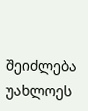შეიძლება უახლოეს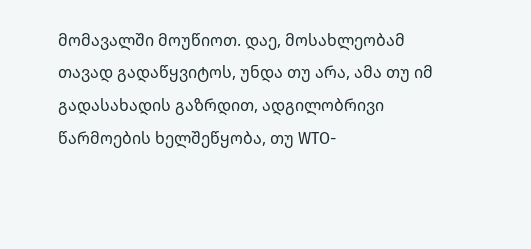მომავალში მოუწიოთ. დაე, მოსახლეობამ თავად გადაწყვიტოს, უნდა თუ არა, ამა თუ იმ გადასახადის გაზრდით, ადგილობრივი წარმოების ხელშეწყობა, თუ WTO-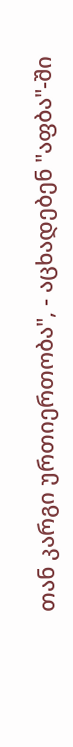თან კარგი ურთიერთობა", - აცხადებენ "აფბა"-ში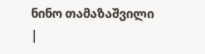ნინო თამაზაშვილი
|